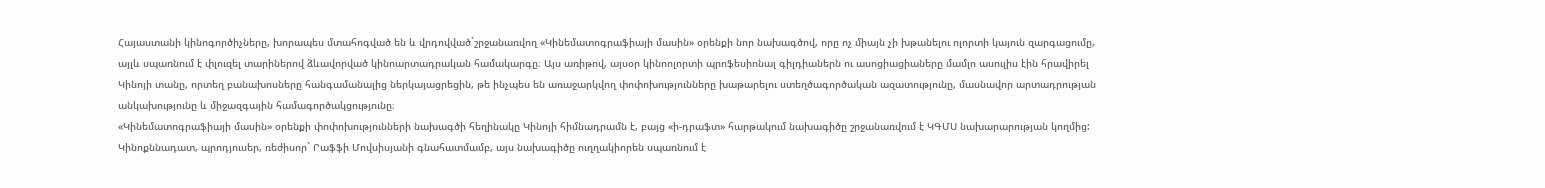Հայաստանի կինոգործիչները, խորապես մտահոգված են և վրդովված`շրջանառվող «Կինեմատոգրաֆիայի մասին» օրենքի նոր նախագծով, որը ոչ միայն չի խթանելու ոլորտի կայուն զարգացումը, այլև սպառնում է փլուզել տարիներով ձևավորված կինոարտադրական համակարգը։ Այս առիթով, այսօր կինոոլորտի պրոֆեսիոնալ գիլդիաներն ու ասոցիացիաները մամլո ասուլիս էին հրավիրել Կինոյի տանը, որտեղ բանախոսները հանգամանալից ներկայացրեցին, թե ինչպես են առաջարկվող փոփոխությունները խաթարելու ստեղծագործական ազատությունը, մասնավոր արտադրության անկախությունը և միջազգային համագործակցությունը։
«Կինեմատոգրաֆիայի մասին» օրենքի փոփոխությունների նախագծի հեղինակը Կինոյի հիմնադրամն է, բայց «ի-դրաֆտ» հարթակում նախագիծը շրջանառվում է ԿԳՄՍ նախարարության կողմից: Կինոքննադատ, պրոդյուսեր, ռեժիսոր` Րաֆֆի Մովսիսյանի գնահատմամբ, այս նախագիծը ուղղակիորեն սպառնում է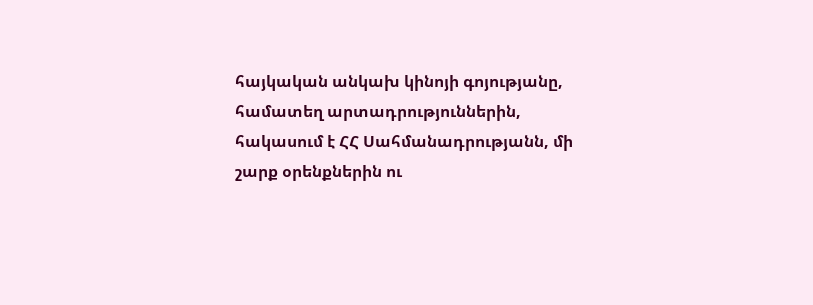հայկական անկախ կինոյի գոյությանը, համատեղ արտադրություններին, հակասում է ՀՀ Սահմանադրությանն, մի շարք օրենքներին ու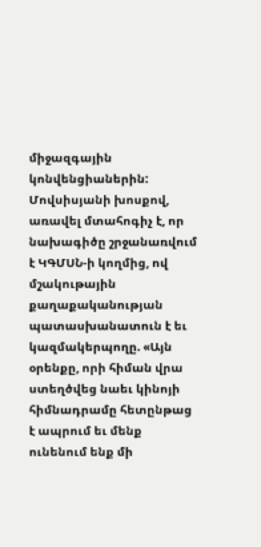միջազգային կոնվենցիաներին: Մովսիսյանի խոսքով, առավել մտահոգիչ է, որ նախագիծը շրջանառվում է ԿԳՄՍՆ-ի կողմից, ով մշակութային քաղաքականության պատասխանատուն է եւ կազմակերպողը. «Այն օրենքը, որի հիման վրա ստեղծվեց նաեւ կինոյի հիմնադրամը հետընթաց է ապրում եւ մենք ունենում ենք մի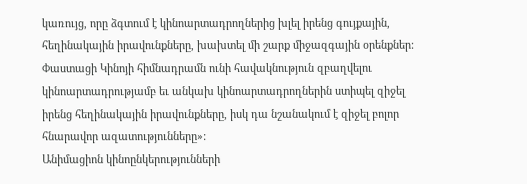կառույց, որը ձգտում է կինոարտադրողներից խլել իրենց գույքային, հեղինակային իրավունքները, խախտել մի շարք միջազգային օրենքներ: Փաստացի Կինոյի հիմնադրամն ունի հավակնություն զբաղվելու կինոարտադրությամբ եւ անկախ կինոարտադրողներին ստիպել զիջել իրենց հեղինակային իրավունքները, իսկ դա նշանակում է զիջել բոլոր հնարավոր ազատությունները»:
Անիմացիոն կինոընկերությունների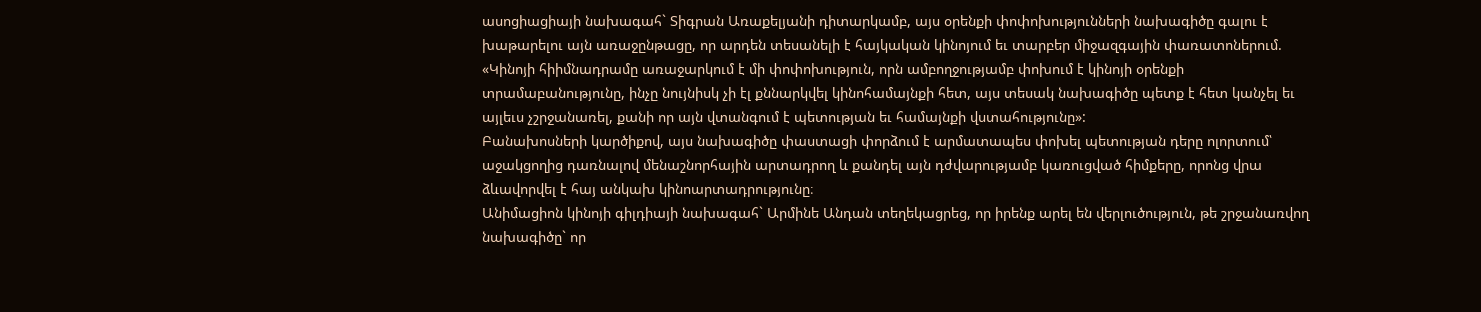ասոցիացիայի նախագահ` Տիգրան Առաքելյանի դիտարկամբ, այս օրենքի փոփոխությունների նախագիծը գալու է խաթարելու այն առաջընթացը, որ արդեն տեսանելի է հայկական կինոյում եւ տարբեր միջազգային փառատոներում. «Կինոյի հիիմնադրամը առաջարկում է մի փոփոխություն, որն ամբողջությամբ փոխում է կինոյի օրենքի տրամաբանությունը, ինչը նույնիսկ չի էլ քննարկվել կինոհամայնքի հետ, այս տեսակ նախագիծը պետք է հետ կանչել եւ այլեւս չշրջանառել, քանի որ այն վտանգում է պետության եւ համայնքի վստահությունը»:
Բանախոսների կարծիքով, այս նախագիծը փաստացի փորձում է արմատապես փոխել պետության դերը ոլորտում՝ աջակցողից դառնալով մենաշնորհային արտադրող և քանդել այն դժվարությամբ կառուցված հիմքերը, որոնց վրա ձևավորվել է հայ անկախ կինոարտադրությունը։
Անիմացիոն կինոյի գիլդիայի նախագահ` Արմինե Անդան տեղեկացրեց, որ իրենք արել են վերլուծություն, թե շրջանառվող նախագիծը` որ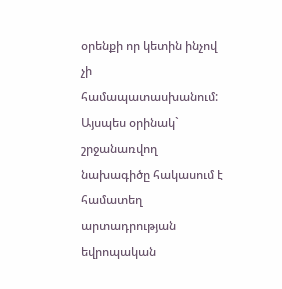օրենքի որ կետին ինչով չի համապատասխանում: Այսպես օրինակ` շրջանառվող նախագիծը հակասում է համատեղ արտադրության եվրոպական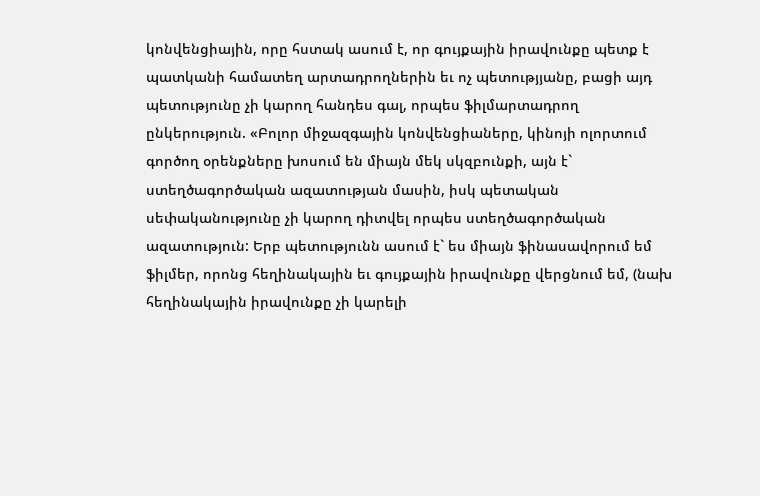կոնվենցիային, որը հստակ ասում է, որ գույքային իրավունքը պետք է պատկանի համատեղ արտադրողներին եւ ոչ պետությյանը, բացի այդ պետությունը չի կարող հանդես գալ, որպես ֆիլմարտադրող ընկերություն. «Բոլոր միջազգային կոնվենցիաները, կինոյի ոլորտում գործող օրենքները խոսում են միայն մեկ սկզբունքի, այն է` ստեղծագործական ազատության մասին, իսկ պետական սեփականությունը չի կարող դիտվել որպես ստեղծագործական ազատություն: Երբ պետությունն ասում է` ես միայն ֆինասավորում եմ ֆիլմեր, որոնց հեղինակային եւ գույքային իրավունքը վերցնում եմ, (նախ հեղինակային իրավունքը չի կարելի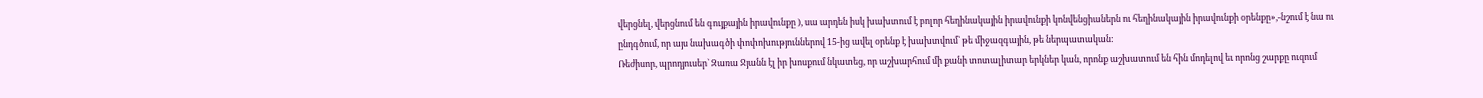վերցնել, վերցնում են գույքային իրավունքը ), սա արդեն իսկ խախտում է բոլոր հեղինակային իրավունքի կոնվենցիաներն ու հեղինակային իրավունքի օրենքը»,-նշում է նա ու ընդգծում, որ այս նախագծի փոփոխություններով 15-ից ավել օրենք է խախտվում` թե միջազգային, թե ներպատական:
Ռեժիսոր, պրոդյուսեր` Զառա Ջյանն էլ իր խոսքում նկատեց, որ աշխարհում մի քանի տոտալիտար երկներ կան, որոնք աշխատում են հին մոդելով եւ որոնց շարքը ուզում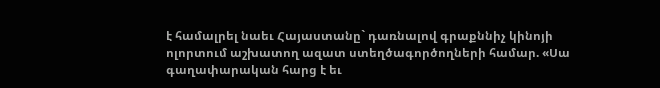է համալրել նաեւ Հայաստանը` դառնալով գրաքննիչ կինոյի ոլորտում աշխատող ազատ ստեղծագործողների համար. «Սա գաղափարական հարց է եւ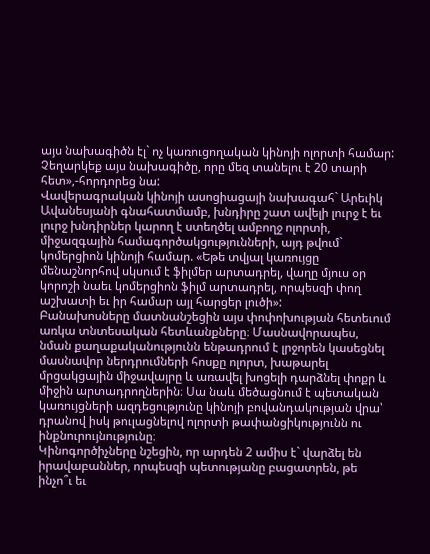այս նախագիծն էլ` ոչ կառուցողական կինոյի ոլորտի համար: Չեղարկեք այս նախագիծը, որը մեզ տանելու է 20 տարի հետ»,-հորդորեց նա:
Վավերագրական կինոյի ասոցիացայի նախագահ` Արեւիկ Ավանեսյանի գնահատմամբ, խնդիրը շատ ավելի լուրջ է եւ լուրջ խնդիրներ կարող է ստեղծել ամբողջ ոլորտի, միջազգային համագործակցությունների, այդ թվում` կոմերցիոն կինոյի համար. «Եթե տվյալ կառույցը մենաշնորհով սկսում է ֆիլմեր արտադրել, վաղը մյուս օր կորոշի նաեւ կոմերցիոն ֆիլմ արտադրել, որպեսզի փող աշխատի եւ իր համար այլ հարցեր լուծի»:
Բանախոսները մատնանշեցին այս փոփոխության հետեւում առկա տնտեսական հետևանքները։ Մասնավորապես, նման քաղաքականությունն ենթադրում է լրջորեն կասեցնել մասնավոր ներդրումների հոսքը ոլորտ, խաթարել մրցակցային միջավայրը և առավել խոցելի դարձնել փոքր և միջին արտադրողներին։ Սա նաև մեծացնում է պետական կառույցների ազդեցությունը կինոյի բովանդակության վրա՝ դրանով իսկ թուլացնելով ոլորտի թափանցիկությունն ու ինքնուրույնությունը։
Կինոգործիչները նշեցին, որ արդեն 2 ամիս է` վարձել են իրավաբաններ, որպեսզի պետությանը բացատրեն, թե ինչո՞ւ եւ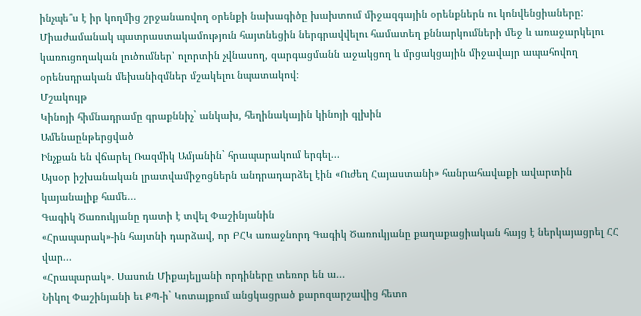ինչպե՞ս է իր կողմից շրջանառվող օրենքի նախագիծը խախտում միջազգային օրենքներն ու կոնվենցիաները: Միաժամանակ պատրաստակամություն հայտնեցին ներգրավվելու համատեղ քննարկումների մեջ և առաջարկելու կառուցողական լուծումներ՝ ոլորտին չվնասող, զարգացմանն աջակցող և մրցակցային միջավայր ապահովող օրենսդրական մեխանիզմներ մշակելու նպատակով։
Մշակույթ
Կինոյի հիմնադրամը գրաքննիչ` անկախ, հեղինակային կինոյի գլխին
Ամենաընթերցված
Ինչքան են վճարել Ռազմիկ Ամյանին` հրապարակում երգել...
Այսօր իշխանական լրատվամիջոցներն անդրադարձել էին «Ուժեղ Հայաստանի» հանրահավաքի ավարտին կայանալիք համե...
Գագիկ Ծառուկյանը դատի է տվել Փաշինյանին
«Հրապարակ»-ին հայտնի դարձավ, որ ԲՀԿ առաջնորդ Գագիկ Ծառուկյանը քաղաքացիական հայց է ներկայացրել ՀՀ վար...
«Հրապարակ»․ Սասուն Միքայելյանի որդիները տեռոր են ա...
Նիկոլ Փաշինյանի եւ ՔՊ-ի` Կոտայքում անցկացրած քարոզարշավից հետո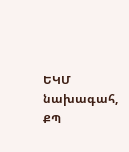ԵԿՄ նախագահ, ՔՊ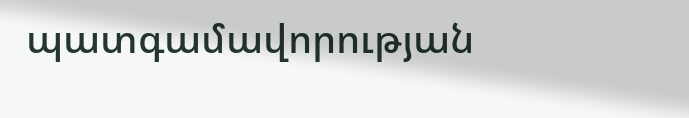պատգամավորության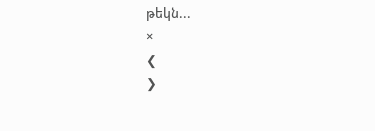թեկն...
×
❮
❯